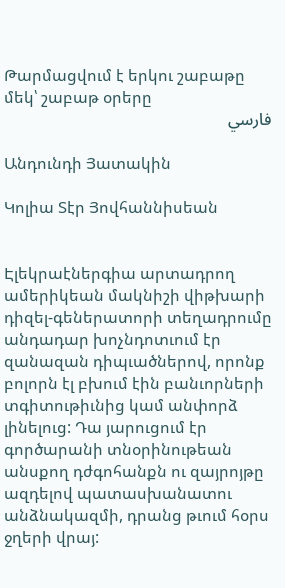Թարմացվում է երկու շաբաթը մեկ՝ շաբաթ օրերը
فارسي

Անդունդի Յատակին

Կոլիա Տէր Յովհաննիսեան


Էլեկրաէներգիա արտադրող ամերիկեան մակնիշի վիթխարի դիզել-գեներատորի տեղադրումը անդադար խոչնդոտւում էր զանազան դիպւածներով, որոնք բոլորն էլ բխում էին բանւորների տգիտութիւնից կամ անփորձ լինելուց: Դա յարուցում էր գործարանի տնօրինութեան անսքող դժգոհանքն ու զայրոյթը ազդելով պատասխանատու անձնակազմի, դրանց թւում հօրս ջղերի վրայ: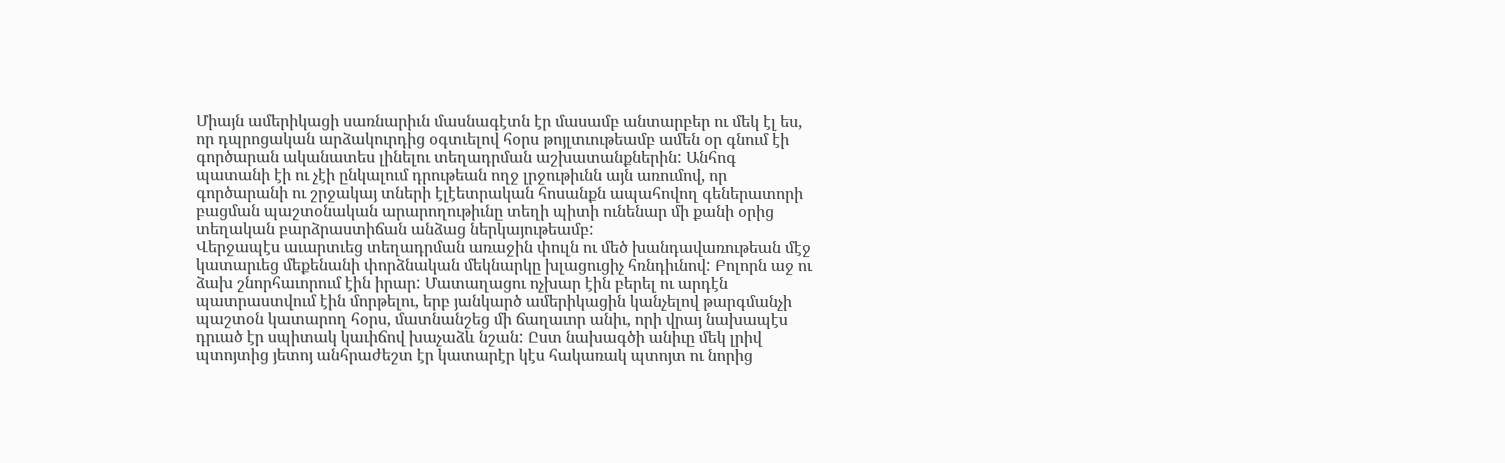Միայն ամերիկացի սառնարիւն մասնագէտն էր մասամբ անտարբեր ու մեկ էլ ես, որ դպրոցական արձակուրդից օգտւելով հօրս թոյլտւութեամբ ամեն օր գնում էի գործարան ականատես լինելու տեղադրման աշխատանքներին: Անհոգ պատանի էի ու չէի ընկալում դրութեան ողջ լրջութիւնն այն առումով, որ գործարանի ու շրջակայ տների էլէետրական հոսանքն ապահովող գեներատորի բացման պաշտօնական արարողութիւնը տեղի պիտի ունենար մի քանի օրից տեղական բարձրաստիճան անձաց ներկայութեամբ:
Վերջապէս աւարտւեց տեղադրման առաջին փուլն ու մեծ խանդավառութեան մէջ կատարւեց մեքենանի փորձնական մեկնարկը խլացուցիչ հռնդիւնով: Բոլորն աջ ու ձախ շնորհաւորում էին իրար: Մատաղացու ոչխար էին բերել ու արդէն պատրաստվում էին մորթելու, երբ յանկարծ ամերիկացին կանչելով թարգմանչի պաշտօն կատարող հօրս, մատնանշեց մի ճաղաւոր անիւ, որի վրայ նախապէս դրւած էր սպիտակ կաւիճով խաչաձև նշան: Ըստ նախագծի անիւը մեկ լրիվ պտոյտից յետոյ անհրաժեշտ էր կատարէր կէս հակառակ պտոյտ ու նորից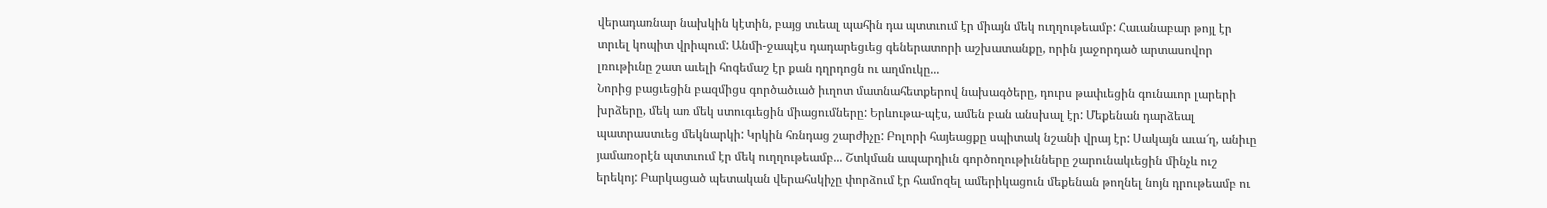վերադառնար նախկին կէտին, բայց տւեալ պահին դա պտտւում էր միայն մեկ ուղղութեամբ: Հաւանաբար թոյլ էր տրւել կոպիտ վրիպում: Անմի-ջապէս դադարեցւեց գեներատորի աշխատանքը, որին յաջորդած արտասովոր լռութիւնը շատ աւելի հոգեմաշ էր քան դղրդոցն ու աղմուկը...
Նորից բացւեցին բազմիցս գործածւած իւղոտ մատնահետքերով նախագծերը, դուրս թափւեցին գունաւոր լարերի խրձերը, մեկ առ մեկ ստուգւեցին միացումները: Երևութա-պէս, ամեն բան անսխալ էր: Մեքենան դարձեալ պատրաստւեց մեկնարկի: Կրկին հռնդաց շարժիչը: Բոլորի հայեացքը սպիտակ նշանի վրայ էր: Սակայն աւա՜ղ, անիւը յամառօրէն պտտւում էր մեկ ուղղութեամբ... Շտկման ապարդիւն գործողութիւնները շարունակւեցին մինչև ուշ երեկոյ: Բարկացած պետական վերահսկիչը փորձում էր համոզել ամերիկացուն մեքենան թողնել նոյն դրութեամբ ու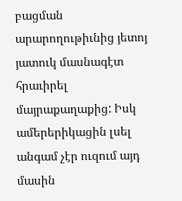բացման արարողութիւնից յետոյ յատուկ մասնագէտ հրաւիրել մայրաքաղաքից: Իսկ ամերերիկացին լսել անգամ չէր ուզում այդ մասին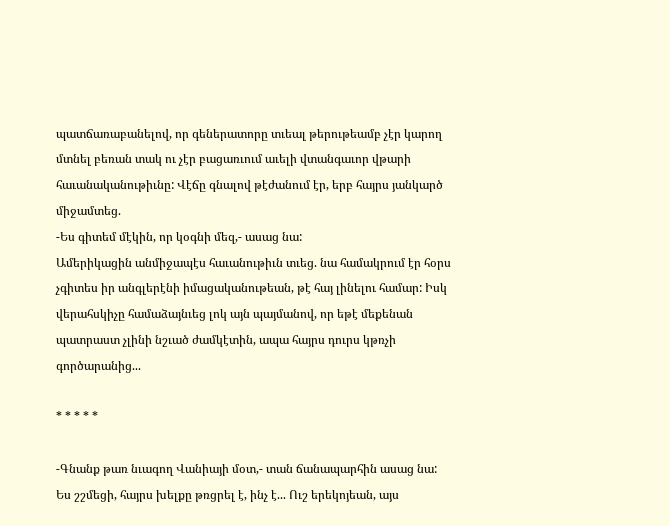պատճառաբանելով, որ գեներատորը տւեալ թերութեամբ չէր կարող մտնել բեռան տակ ու չէր բացառւում աւելի վտանգաւոր վթարի հաւանականութիւնը: Վէճը գնալով թէժանում էր, երբ հայրս յանկարծ միջամտեց.
-Ես գիտեմ մէկին, որ կօգնի մեզ,- ասաց նա:
Ամերիկացին անմիջապէս հաւանութիւն տւեց. նա համակրում էր հօրս չգիտես իր անգլերէնի իմացականութեան, թէ հայ լինելու համար: Իսկ վերահսկիչը համաձայնւեց լոկ այն պայմանով, որ եթէ մեքենան պատրաստ չլինի նշւած ժամկէտին, ապա հայրս դուրս կթռչի գործարանից...

* * * * *

-Գնանք թառ նւագող Վանիայի մօտ,- տան ճանապարհին ասաց նա:
Ես շշմեցի, հայրս խելքը թռցրել է, ինչ է... Ուշ երեկոյեան, այս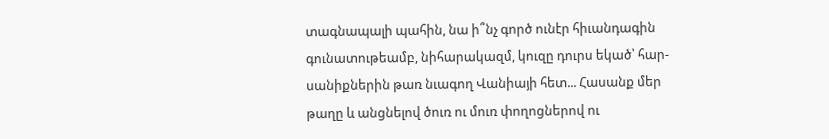տագնապալի պահին, նա ի՞նչ գործ ունէր հիւանդագին գունատութեամբ, նիհարակազմ, կուզը դուրս եկած՝ հար-սանիքներին թառ նւագող Վանիայի հետ... Հասանք մեր թաղը և անցնելով ծուռ ու մուռ փողոցներով ու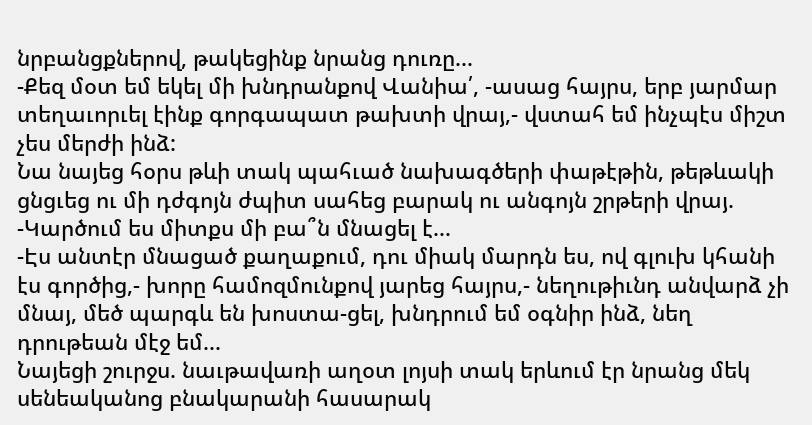նրբանցքներով, թակեցինք նրանց դուռը...
-Քեզ մօտ եմ եկել մի խնդրանքով Վանիա՛, -ասաց հայրս, երբ յարմար տեղաւորւել էինք գորգապատ թախտի վրայ,- վստահ եմ ինչպէս միշտ չես մերժի ինձ:
Նա նայեց հօրս թևի տակ պահւած նախագծերի փաթէթին, թեթևակի ցնցւեց ու մի դժգոյն ժպիտ սահեց բարակ ու անգոյն շրթերի վրայ.
-Կարծում ես միտքս մի բա՞ն մնացել է...
-Էս անտէր մնացած քաղաքում, դու միակ մարդն ես, ով գլուխ կհանի էս գործից,- խորը համոզմունքով յարեց հայրս,- նեղութիւնդ անվարձ չի մնայ, մեծ պարգև են խոստա-ցել, խնդրում եմ օգնիր ինձ, նեղ դրութեան մէջ եմ...
Նայեցի շուրջս. նաւթավառի աղօտ լոյսի տակ երևում էր նրանց մեկ սենեականոց բնակարանի հասարակ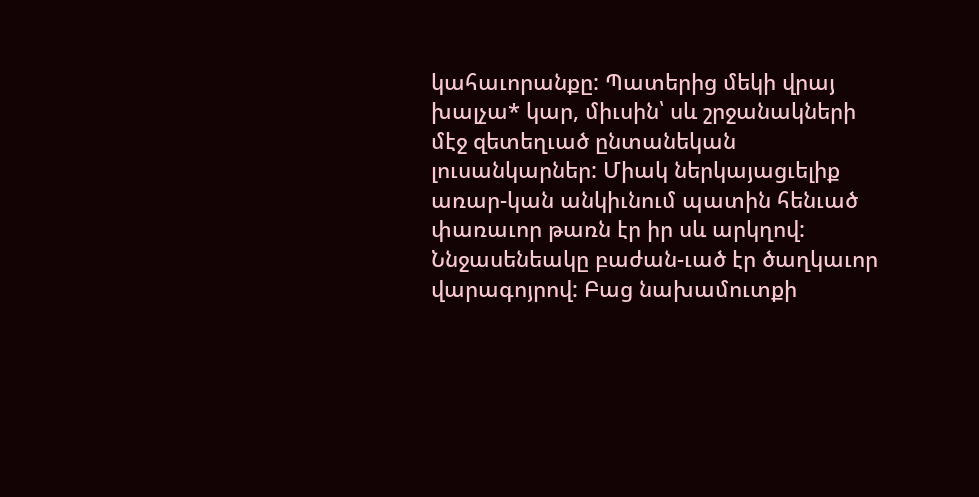կահաւորանքը: Պատերից մեկի վրայ խալչա* կար, միւսին՝ սև շրջանակների մէջ զետեղւած ընտանեկան լուսանկարներ: Միակ ներկայացւելիք առար-կան անկիւնում պատին հենւած փառաւոր թառն էր իր սև արկղով: Ննջասենեակը բաժան-ւած էր ծաղկաւոր վարագոյրով: Բաց նախամուտքի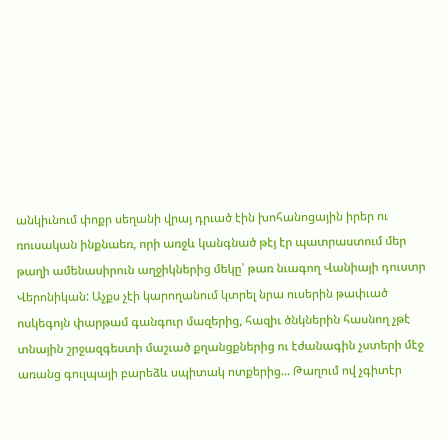անկիւնում փոքր սեղանի վրայ դրւած էին խոհանոցային իրեր ու ռուսական ինքնաեռ, որի առջև կանգնած թէյ էր պատրաստում մեր թաղի ամենասիրուն աղջիկներից մեկը՝ թառ նւագող Վանիայի դուստր Վերոնիկան: Աչքս չէի կարողանում կտրել նրա ուսերին թափւած ոսկեգոյն փարթամ գանգուր մազերից, հազիւ ծնկներին հասնող չթէ տնային շրջազգեստի մաշւած քղանցքներից ու էժանագին չստերի մէջ առանց գուլպայի բարեձև սպիտակ ոտքերից... Թաղում ով չգիտէր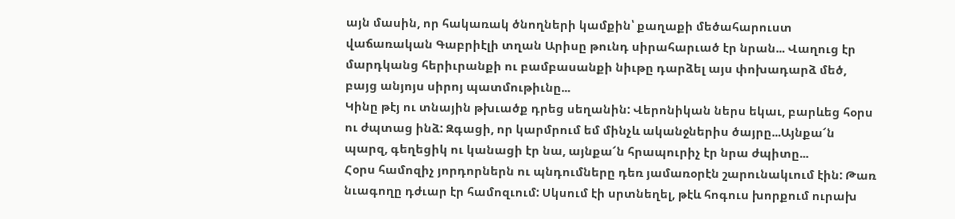այն մասին, որ հակառակ ծնողների կամքին՝ քաղաքի մեծահարուստ վաճառական Գաբրիէլի տղան Արիսը թունդ սիրահարւած էր նրան... Վաղուց էր մարդկանց հերիւրանքի ու բամբասանքի նիւթը դարձել այս փոխադարձ մեծ, բայց անյոյս սիրոյ պատմութիւնը...
Կինը թէյ ու տնային թխւածք դրեց սեղանին: Վերոնիկան ներս եկաւ, բարևեց հօրս ու ժպտաց ինձ: Զգացի, որ կարմրում եմ մինչև ականջներիս ծայրը...Այնքա՜ն պարզ, գեղեցիկ ու կանացի էր նա, այնքա՜ն հրապուրիչ էր նրա ժպիտը...
Հօրս համոզիչ յորդորներն ու պնդումները դեռ յամառօրէն շարունակւում էին: Թառ նւագողը դժւար էր համոզւում: Սկսում էի սրտնեղել, թէև հոգուս խորքում ուրախ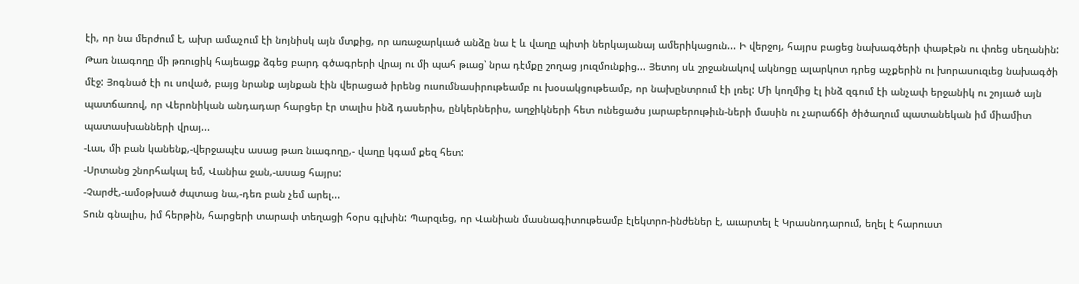էի, որ նա մերժում է, ախր ամաչում էի նոյնիսկ այն մտքից, որ առաջարկւած անձը նա է և վաղը պիտի ներկայանայ ամերիկացուն... Ի վերջոյ, հայրս բացեց նախագծերի փաթէթն ու փռեց սեղանին: Թառ նւագողը մի թռուցիկ հայեացք ձգեց բարդ գծագրերի վրայ ու մի պահ թւաց՝ նրա դէմքը շողաց յուզմունքից... Յետոյ սև շրջանակով ակնոցը ալարկոտ դրեց աչքերին ու խորասուզւեց նախագծի մէջ: Յոգնած էի ու սոված, բայց նրանք այնքան էին վերացած իրենց ուսումնասիրութեամբ ու խօսակցութեամբ, որ նախընտրում էի լռել: Մի կողմից էլ ինձ զգում էի անչափ երջանիկ ու շոյւած այն պատճառով, որ Վերոնիկան անդադար հարցեր էր տալիս ինձ դասերիս, ընկերներիս, աղջիկների հետ ունեցածս յարաբերութիւն-ների մասին ու չարաճճի ծիծաղում պատանեկան իմ միամիտ պատասխանների վրայ...
-Լաւ, մի բան կանենք,-վերջապէս ասաց թառ նւագողը,- վաղը կգամ քեզ հետ:
-Սրտանց շնորհակալ եմ, Վանիա ջան,-ասաց հայրս:
-Չարժէ,-ամօթխած ժպտաց նա,-դեռ բան չեմ արել...
Տուն գնալիս, իմ հերթին, հարցերի տարափ տեղացի հօրս գլխին: Պարզւեց, որ Վանիան մասնագիտութեամբ էլեկտրո-ինժեներ է, աւարտել է Կրասնոդարում, եղել է հարուստ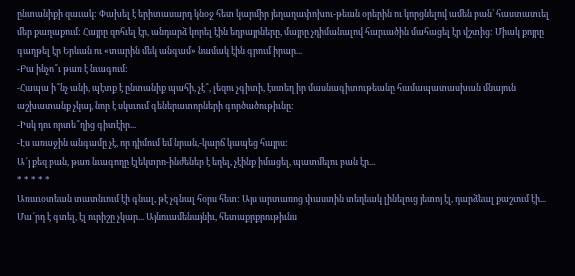ընտանիքի զաւակ: Փախել է երիտասարդ կնօջ հետ կարմիր յեղաղափոխու-թեան օրերին ու կորցնելով ամեն բան՝ հաստատւել մեր քաղաքում: Հայրը զոհւել էր, անդարձ կորել էին եղբայրները, մայրը չդիմանալով հարւածին մահացել էր վշտից: Միակ քոյրը գաղթել էր Երևան ու «տարին մեկ անգամ» նամակ էին գրում իրար...
-Բա ինչո՞ւ թառ է նւագում:
-Հապա ի՞նչ անի, պէտք է ընտանիք պահի, չէ՞, լեզու չգիտի, էստեղ իր մասնագիտութեանը համապատասխան մնայուն աշխատանք չկայ, նոր է սկսւում գեներատորների գործածութիւնը:
-Իսկ դու որտե՞ղից գիտէիր...
-Էս առաջին անգամը չէ, որ դիմում եմ նրան,-կարճ կապեց հայրս:
Ա՜յ քեզ բան, թառ նւագողը էլեկտրո-ինժեներ է եղել, չէինք իմացել, պատմելու բան էր...
* * * * *
Առաւօտեան տատնւում էի գնալ, թէ չգնալ հօրս հետ: Այս արտառոց փաստին տեղեակ լինելուց յետոյ էլ, դարձեալ քաշւում էի... Մա՜րդ է գտել, էլ ուրիշը չկար... Այնուամենայնիւ, հետաքրքրութիւնս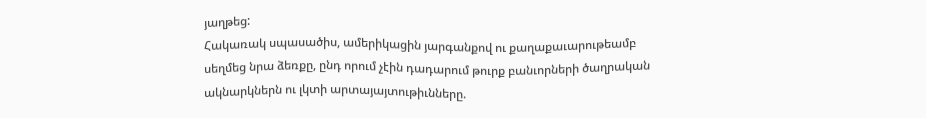յաղթեց:
Հակառակ սպասածիս, ամերիկացին յարգանքով ու քաղաքաւարութեամբ սեղմեց նրա ձեռքը, ընդ որում չէին դադարում թուրք բանւորների ծաղրական ակնարկներն ու լկտի արտայայտութիւնները.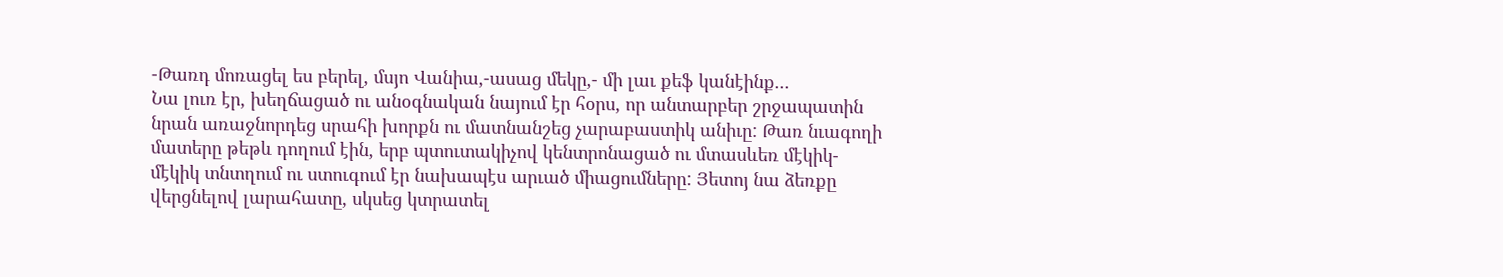-Թառդ մոռացել ես բերել, մսյո Վանիա,-ասաց մեկը,- մի լաւ քեֆ կանէինք...
Նա լուռ էր, խեղճացած ու անօգնական նայում էր հօրս, որ անտարբեր շրջապատին նրան առաջնորդեց սրահի խորքն ու մատնանշեց չարաբաստիկ անիւը: Թառ նւագողի մատերը թեթև դողում էին, երբ պտուտակիչով կենտրոնացած ու մտասևեռ մէկիկ-մէկիկ տնտղում ու ստուգում էր նախապէս արւած միացումները: Յետոյ նա ձեռքը վերցնելով լարահատը, սկսեց կտրատել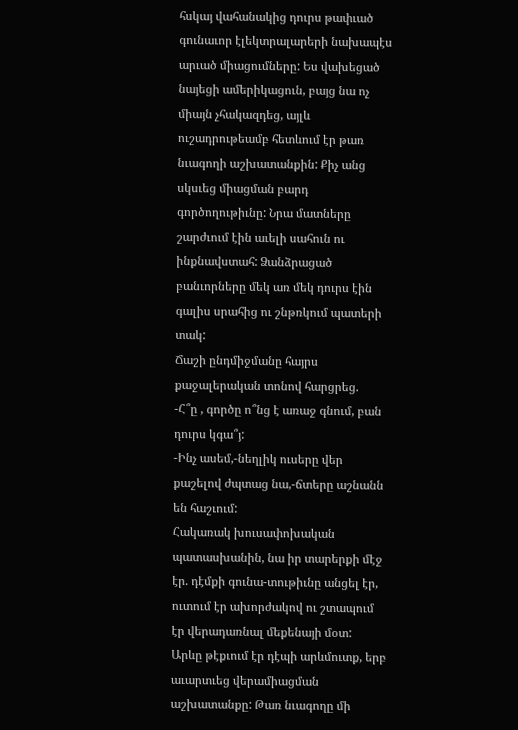հսկայ վահանակից դուրս թափւած գունաւոր էլեկտրալարերի նախապէս արւած միացումները: Ես վախեցած նայեցի ամերիկացուն, բայց նա ոչ միայն չհակազդեց, այլև ուշադրութեամբ հետևում էր թառ նւագողի աշխատանքին: Քիչ անց սկսւեց միացման բարդ գործողութիւնը: Նրա մատները շարժւում էին աւելի սահուն ու ինքնավստահ: Ձանձրացած բանւորները մեկ առ մեկ դուրս էին գալիս սրահից ու շնթռկում պատերի տակ:
Ճաշի ընդմիջմանը հայրս քաջալերական տոնով հարցրեց.
-Հ՞ը , գործը ո՞նց է առաջ գնում, բան դուրս կգա՞յ:
-Ինչ ասեմ,-նեղլիկ ուսերը վեր քաշելով ժպտաց նա,-ճտերը աշնանն են հաշւում:
Հակառակ խուսափոխական պատասխանին, նա իր տարերքի մէջ էր. դէմքի գունա-տութիւնը անցել էր, ուտում էր ախորժակով ու շտապում էր վերադառնալ մեքենայի մօտ:
Արևը թէքւում էր դէպի արևմուտք, երբ աւարտւեց վերամիացման աշխատանքը: Թառ նւագողը մի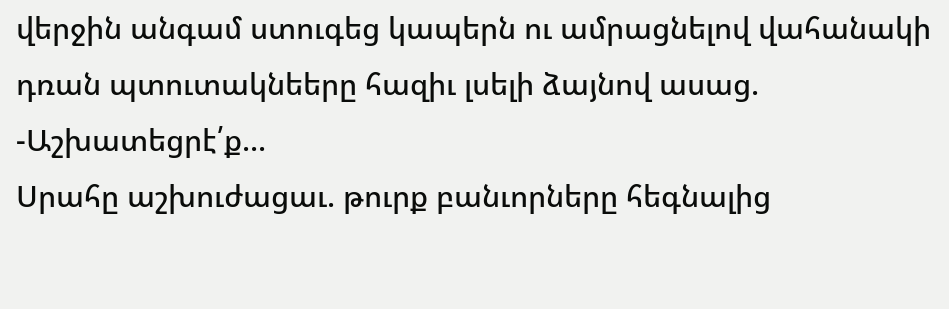վերջին անգամ ստուգեց կապերն ու ամրացնելով վահանակի դռան պտուտակնեերը հազիւ լսելի ձայնով ասաց.
-Աշխատեցրէ՛ք...
Սրահը աշխուժացաւ. թուրք բանւորները հեգնալից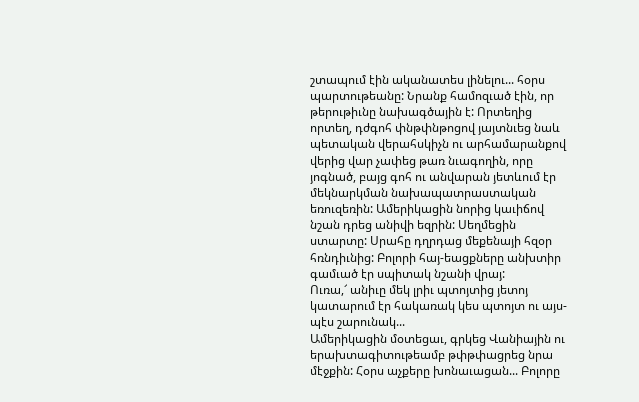շտապում էին ականատես լինելու... հօրս պարտութեանը: Նրանք համոզւած էին, որ թերութիւնը նախագծային է: Որտեղից որտեղ, դժգոհ փնթփնթոցով յայտնւեց նաև պետական վերահսկիչն ու արհամարանքով վերից վար չափեց թառ նւագողին, որը յոգնած, բայց գոհ ու անվարան յետևում էր մեկնարկման նախապատրաստական եռուզեռին: Ամերիկացին նորից կաւիճով նշան դրեց անիվի եզրին: Սեղմեցին ստարտը: Սրահը դղրդաց մեքենայի հզօր հռնդիւնից: Բոլորի հայ-եացքները անխտիր գամւած էր սպիտակ նշանի վրայ:
Ուռա,՜ անիւը մեկ լրիւ պտոյտից յետոյ կատարում էր հակառակ կես պտոյտ ու այս-պէս շարունակ...
Ամերիկացին մօտեցաւ, գրկեց Վանիային ու երախտագիտութեամբ թփթփացրեց նրա մէջքին: Հօրս աչքերը խոնաւացան... Բոլորը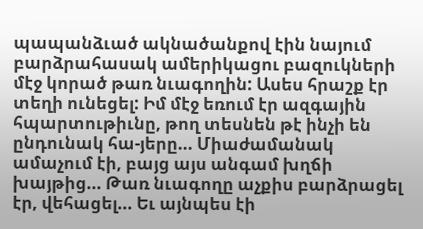պապանձւած ակնածանքով էին նայում բարձրահասակ ամերիկացու բազուկների մէջ կորած թառ նւագողին: Ասես հրաշք էր տեղի ունեցել: Իմ մէջ եռում էր ազգային հպարտութիւնը, թող տեսնեն թէ ինչի են ընդունակ հա-յերը... Միաժամանակ ամաչում էի, բայց այս անգամ խղճի խայթից... Թառ նւագողը աչքիս բարձրացել էր, վեհացել... Եւ այնպես էի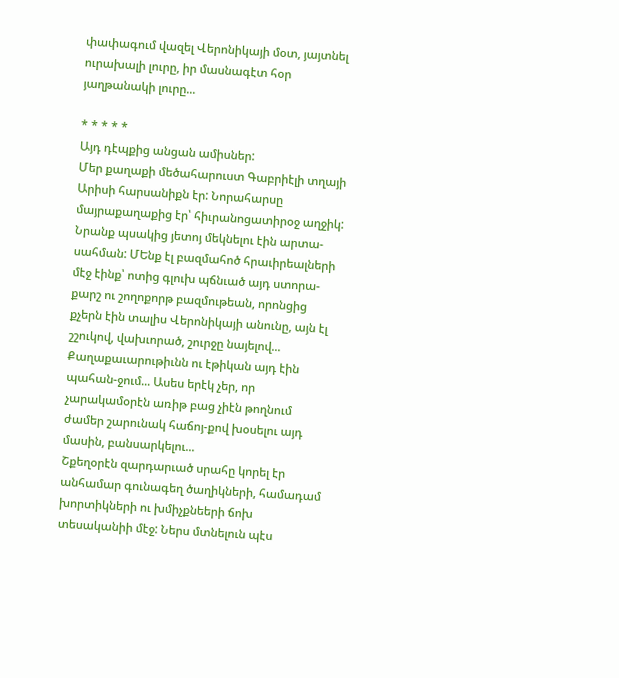փափագում վազել Վերոնիկայի մօտ, յայտնել ուրախալի լուրը, իր մասնագէտ հօր յաղթանակի լուրը...

* * * * *
Այդ դէպքից անցան ամիսներ:
Մեր քաղաքի մեծահարուստ Գաբրիէլի տղայի Արիսի հարսանիքն էր: Նորահարսը մայրաքաղաքից էր՝ հիւրանոցատիրօջ աղջիկ: Նրանք պսակից յետոյ մեկնելու էին արտա-սահման: ՄԵնք էլ բազմահոծ հրաւիրեալների մէջ էինք՝ ոտից գլուխ պճնւած այդ ստորա-քարշ ու շողոքորթ բազմութեան, որոնցից քչերն էին տալիս Վերոնիկայի անունը, այն էլ շշուկով, վախւորած, շուրջը նայելով... Քաղաքաւարութիւնն ու էթիկան այդ էին պահան-ջում... Ասես երէկ չեր, որ չարակամօրէն առիթ բաց չիէն թողնում ժամեր շարունակ հաճոյ-քով խօսելու այդ մասին, բանսարկելու...
Շքեղօրէն զարդարւած սրահը կորել էր անհամար գունագեղ ծաղիկների, համադամ խորտիկների ու խմիչքնեերի ճոխ տեսականիի մէջ: Ներս մտնելուն պէս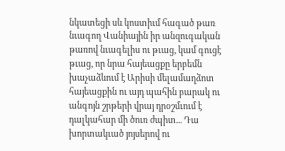նկատեցի սև կոստիւմ հագած թառ նւագող Վանիային իր անզուգական թառով նւագելիս ու թւաց, կամ գուցէ թւաց, որ նրա հայեացքը երբեմն խաչաձևում է Արիսի մելամաղձոտ հայեացքին ու այդ պահին բարակ ու անգոյն շրթերի վրայ դրօշմւում է դալկահար մի ծուռ ժպիտ... Դա խորտակւած յոյսերով ու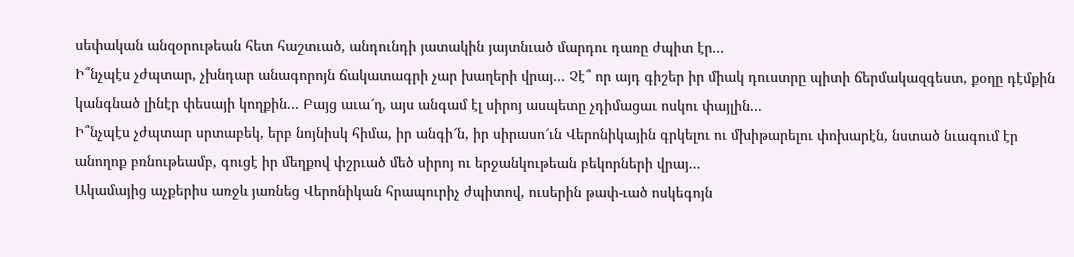սեփական անզօրութեան հետ հաշտւած, անդունդի յատակին յայտնւած մարդու դառը ժպիտ էր...
Ի՞նչպէս չժպտար, չխնդար անագորոյն ճակատագրի չար խաղերի վրայ... Չէ՞ որ այդ գիշեր իր միակ դուստրը պիտի ճերմակազգեստ, քօղը դէմքին կանգնած լինէր փեսայի կողքին... Բայց աւա՜ղ, այս անգամ էլ սիրոյ ասպետը չդիմացաւ ոսկու փայլին...
Ի՞նչպէս չժպտար սրտաբեկ, երբ նոյնիսկ հիմա, իր անգի՜ն, իր սիրասո՜ւն Վերոնիկային գրկելու ու մխիթարելու փոխարէն, նստած նւագում էր անողոք բռնութեամբ, գուցէ իր մեղքով փշրւած մեծ սիրոյ ու երջանկութեան բեկորների վրայ...
Ակամայից աչքերիս առջև յառնեց Վերոնիկան հրապուրիչ ժպիտով, ուսերին թափ-ւած ոսկեգոյն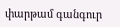փարթամ գանգուր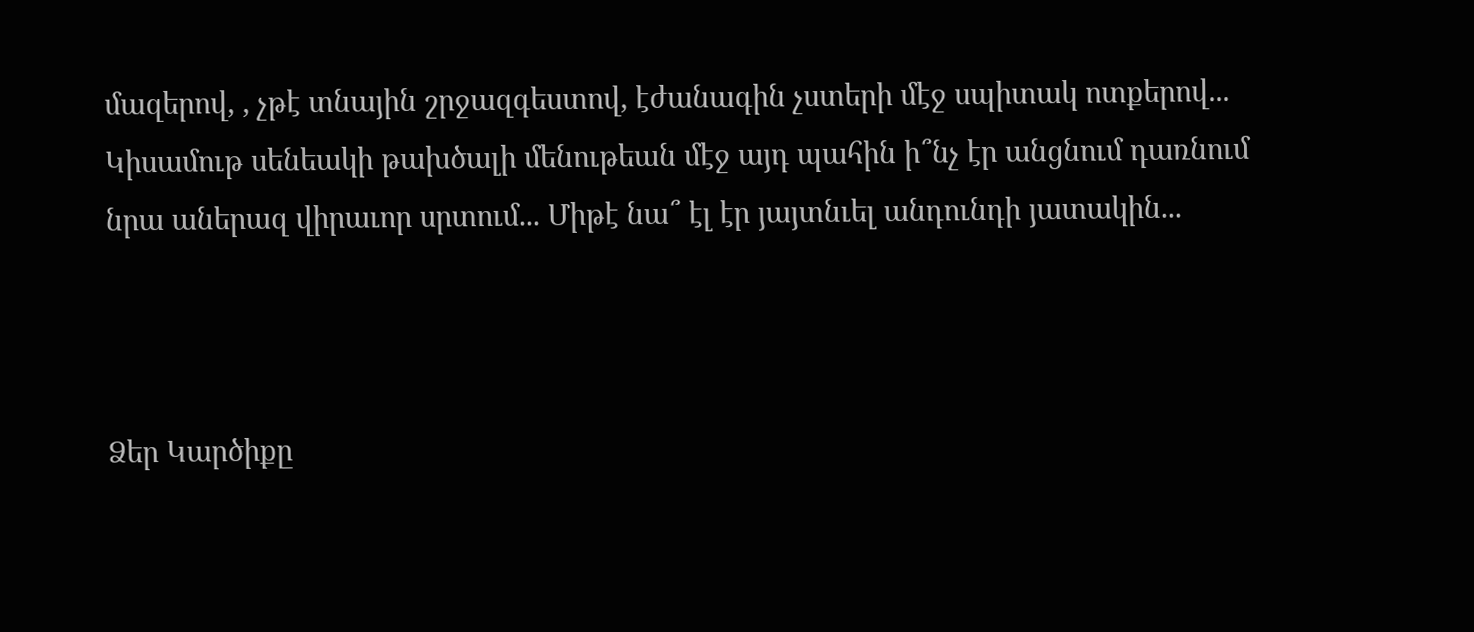մազերով, , չթէ տնային շրջազգեստով, էժանագին չստերի մէջ սպիտակ ոտքերով... Կիսամութ սենեակի թախծալի մենութեան մէջ այդ պահին ի՞նչ էր անցնում դառնում նրա աներազ վիրաւոր սրտում... Միթէ նա՞ էլ էր յայտնւել անդունդի յատակին...



Ձեր Կարծիքը